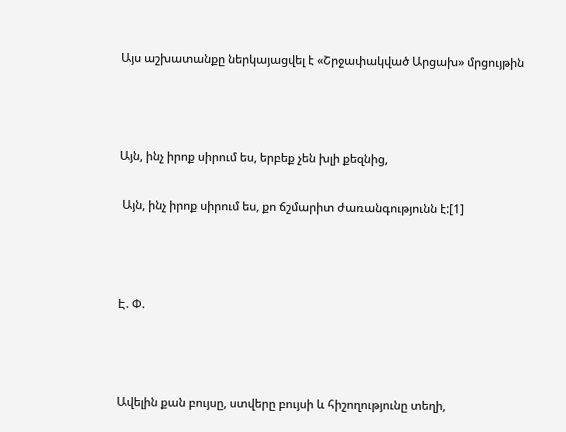Այս աշխատանքը ներկայացվել է «Շրջափակված Արցախ» մրցույթին



Այն, ինչ իրոք սիրում ես, երբեք չեն խլի քեզնից,

 Այն, ինչ իրոք սիրում ես, քո ճշմարիտ ժառանգությունն է:[1]



Է. Փ.



Ավելին քան բույսը, ստվերը բույսի և հիշողությունը տեղի,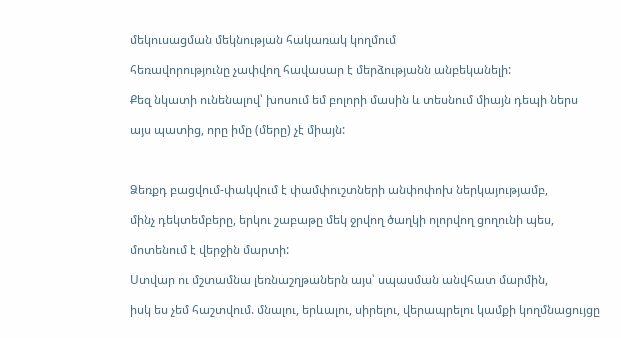մեկուսացման մեկնության հակառակ կողմում

հեռավորությունը չափվող հավասար է մերձությանն անբեկանելի:

Քեզ նկատի ունենալով՝ խոսում եմ բոլորի մասին և տեսնում միայն դեպի ներս

այս պատից, որը իմը (մերը) չէ միայն:



Ձեռքդ բացվում-փակվում է փամփուշտների անփոփոխ ներկայությամբ,

մինչ դեկտեմբերը, երկու շաբաթը մեկ ջրվող ծաղկի ոլորվող ցողունի պես,

մոտենում է վերջին մարտի:

Ստվար ու մշտամնա լեռնաշղթաներն այս՝ սպասման անվհատ մարմին,

իսկ ես չեմ հաշտվում. մնալու, երևալու, սիրելու, վերապրելու կամքի կողմնացույցը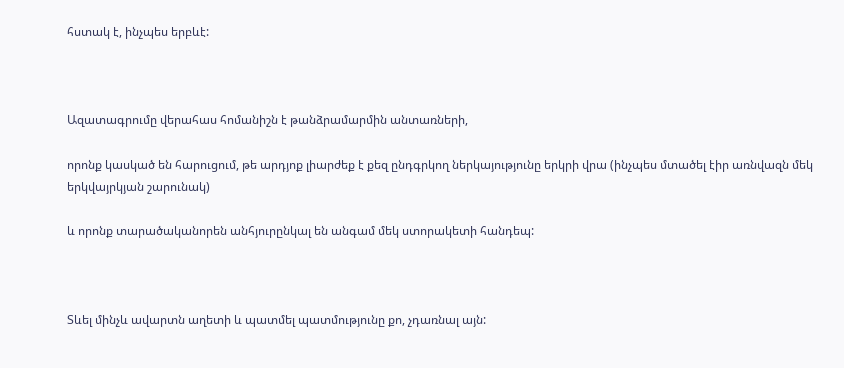հստակ է, ինչպես երբևէ:



Ազատագրումը վերահաս հոմանիշն է թանձրամարմին անտառների,

որոնք կասկած են հարուցում, թե արդյոք լիարժեք է քեզ ընդգրկող ներկայությունը երկրի վրա (ինչպես մտածել էիր առնվազն մեկ երկվայրկյան շարունակ)

և որոնք տարածականորեն անհյուրընկալ են անգամ մեկ ստորակետի հանդեպ:



Տևել մինչև ավարտն աղետի և պատմել պատմությունը քո, չդառնալ այն: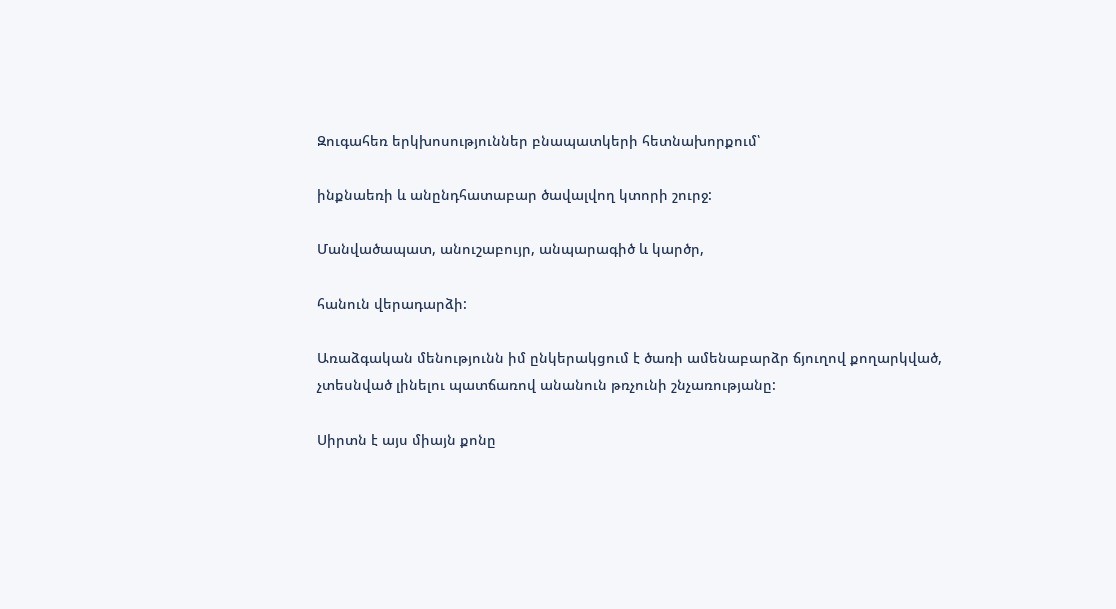Զուգահեռ երկխոսություններ բնապատկերի հետնախորքում՝

ինքնաեռի և անընդհատաբար ծավալվող կտորի շուրջ:

Մանվածապատ, անուշաբույր, անպարագիծ և կարծր,

հանուն վերադարձի:

Առաձգական մենությունն իմ ընկերակցում է ծառի ամենաբարձր ճյուղով քողարկված, չտեսնված լինելու պատճառով անանուն թռչունի շնչառությանը:

Սիրտն է այս միայն քոնը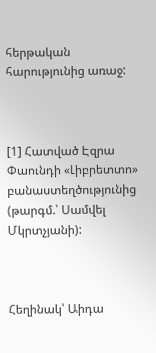հերթական հարությունից առաջ:



[1] Հատված Էզրա Փաունդի «Լիբրետտո» բանաստեղծությունից (թարգմ.՝ Սամվել Մկրտչյանի):



Հեղինակ՝ Աիդա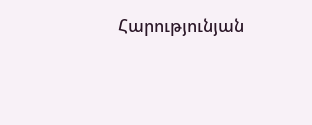Հարությունյան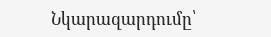Նկարազարդումը՝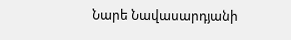Նարե Նավասարդյանի